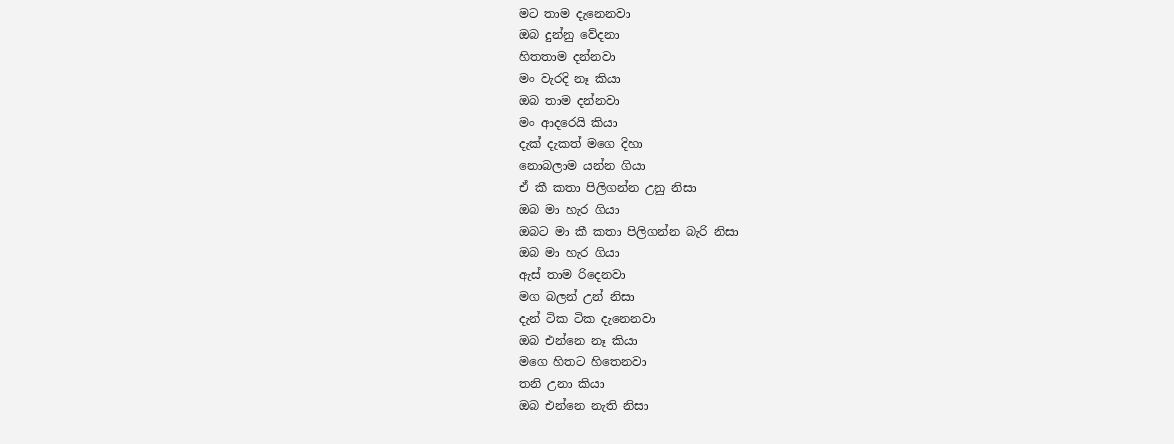මට තාම දැනෙනවා
ඔබ දුන්නු වේදනා
හිතතාම දන්නවා
මං වැරදි නෑ කියා
ඔබ තාම දන්නවා
මං ආදරෙයි කියා
දැක් දැකත් මගෙ දිහා
නොබලාම යන්න ගියා
ඒ කී කතා පිලිගන්න උනු නිසා
ඔබ මා හැර ගියා
ඔබට මා කී කතා පිලිගන්න බැරි නිසා
ඔබ මා හැර ගියා
ඇස් තාම රිදෙනවා
මග බලන් උන් නිසා
දැන් ටික ටික දැනෙනවා
ඔබ එන්නෙ නෑ කියා
මගෙ හිතට හිතෙනවා
තනි උනා කියා
ඔබ එන්නෙ නැති නිසා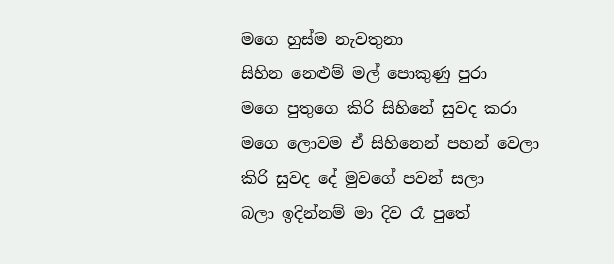මගෙ හුස්ම නැවතුනා
සිහින නෙළුම් මල් පොකුණු පුරා
මගෙ පුතුගෙ කිරි සිහිනේ සුවද කරා
මගෙ ලොවම ඒ සිහිනෙන් පහන් වෙලා
කිරි සුවද දේ මුවගේ පවන් සලා
බලා ඉදින්නම් මා දිව රෑ පුතේ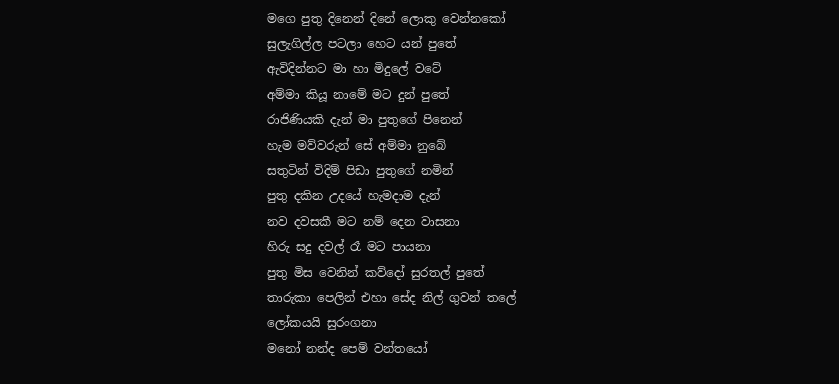මගෙ පුතු දිනෙන් දිනේ ලොකු වෙන්නකෝ
සුලැගිල්ල පටලා හෙට යන් පුතේ
ඇවිදින්නට මා හා මිදුලේ වටේ
අම්මා කියූ නාමේ මට දුන් පුතේ
රාජිණියකි දැන් මා පුතුගේ පිනෙන්
හැම මව්වරුන් සේ අම්මා නුබේ
සතුටින් විදිම් පිඩා පුතුගේ නමින්
පුතු දකින උදයේ හැමදාම දැන්
නව දවසකී මට නම් දෙන වාසනා
හිරු සදු දවල් රෑ මට පායනා
පුතු මිස වෙනින් කව්දෝ සුරතල් පුතේ
තාරුකා පෙලින් එහා සේද නිල් ගුවන් තලේ
ලෝකයයි සුරංගනා
මනෝ නන්ද පෙම් වන්තයෝ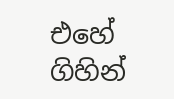එහේ ගිහින්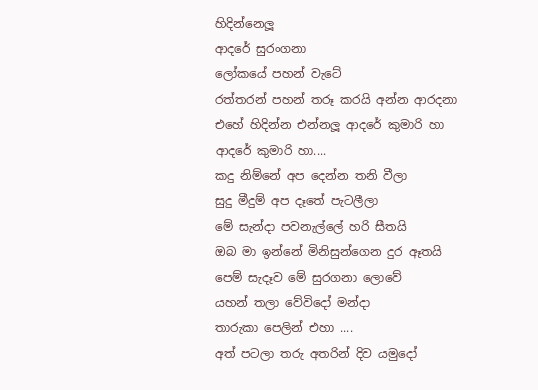හිදින්නෙලූ
ආදරේ සුරංගනා
ලෝකයේ පහන් වැටේ
රත්තරන් පහන් තරූ කරයි අන්න ආරදනා
එහේ හිදින්න එන්නලූ ආදරේ කුමාරි හා
ආදරේ කුමාරි හා....
කදු නිම්නේ අප දෙන්න තනි වීලා
සුදු මීදුම් අප දෑතේ පැටලීලා
මේ සැන්දා පවනැල්ලේ හරි සීතයි
ඔබ මා ඉන්නේ මිනිසුන්ගෙන දුර ඈතයි
පෙම් සැදෑව මේ සුරගනා ලොවේ
යහන් තලා වේවිදෝ මන්දා
තාරුකා පෙලින් එහා ....
අත් පටලා තරු අතරින් දිව යමුදෝ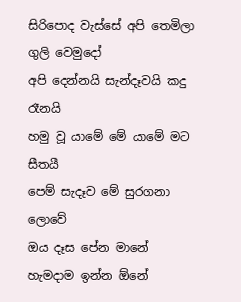සිරිපොද වැස්සේ අපි තෙමිලා ගුලි වෙමුදෝ
අපි දෙන්නයි සැන්දෑවයි කදු රෑනයි
හමු වූ යාමේ මේ යාමේ මට සීතයී
පෙම් සැදෑව මේ සුරගනා ලොවේ
ඔය දෑස පේන මානේ
හැමදාම ඉන්න ඕනේ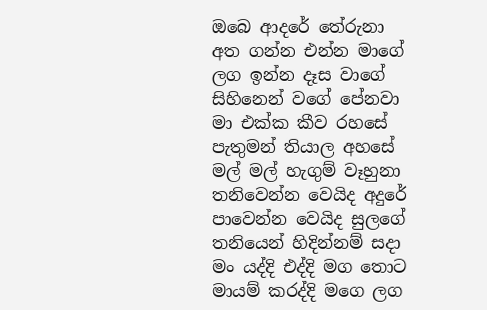ඔබෙ ආදරේ තේරුනා
අත ගන්න එන්න මාගේ
ලග ඉන්න දෑස වාගේ
සිහිනෙන් වගේ පේනවා
මා එක්ක කීව රහසේ
පැතුමන් තියාල අහසේ
මල් මල් හැගුම් වෑහුනා
තනිවෙන්න වෙයිද අදුරේ
පාවෙන්න වෙයිද සුලගේ
තනියෙන් හිදින්නම් සදා
මං යද්දි එද්දි මග තොට
මායම් කරද්දි මගෙ ලග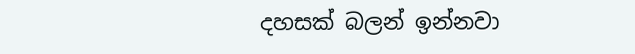දහසක් බලන් ඉන්නවා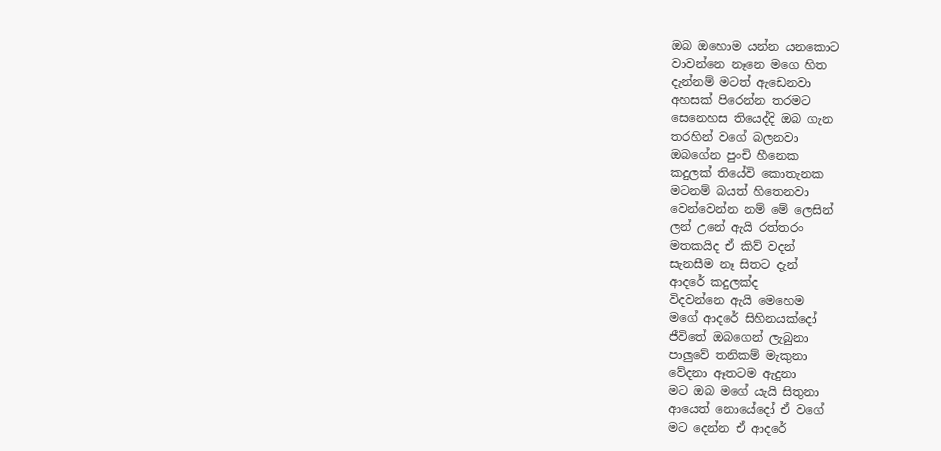ඔබ ඔහොම යන්න යනකොට
වාවන්නෙ නෑනෙ මගෙ හිත
දැන්නම් මටත් ඇඩෙනවා
අහසක් පිරෙන්න තරමට
සෙනෙහස තියෙද්දි ඔබ ගැන
තරහින් වගේ බලනවා
ඔබගේන පුංචි හීනෙක
කදුලක් තියේවි කොතැනක
මටනම් බයත් හිතෙනවා
වෙන්වෙන්න නම් මේ ලෙසින්
ලන් උනේ ඇයි රත්තරං
මතකයිද ඒ කිව් වදන්
සැනසීම නෑ සිතට දැන්
ආදරේ කදුලක්ද
විදවන්නෙ ඇයි මෙහෙම
මගේ ආදරේ සිහිනයක්දෝ
ජීවිතේ ඔබගෙන් ලැබුනා
පාලුවේ තනිකම් මැකුනා
වේදනා ඈතටම ඇදුනා
මට ඔබ මගේ යැයි සිතුනා
ආයෙත් නොයේදෝ ඒ වගේ
මට දෙන්න ඒ ආදරේ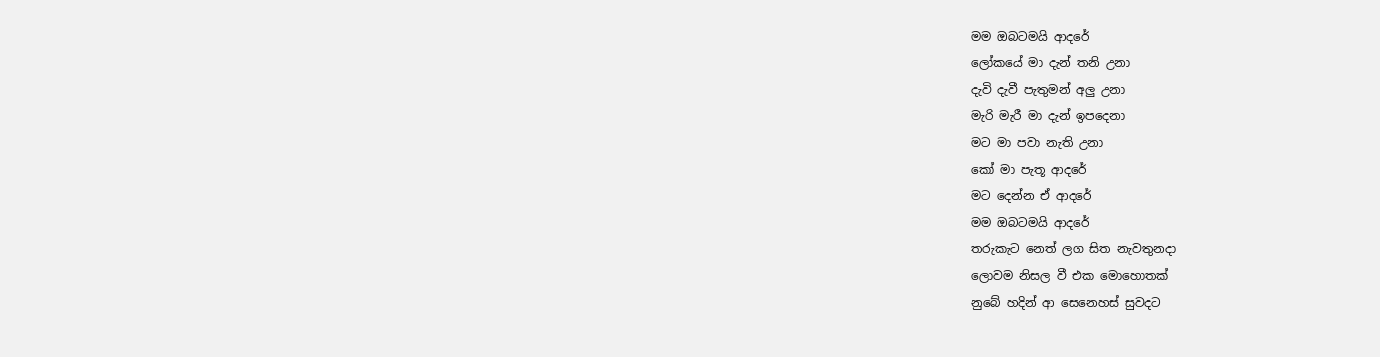මම ඔබටමයි ආදරේ
ලෝකයේ මා දැන් තනි උනා
දැවි දැවී පැතුමන් අලු උනා
මැරි මැරී මා දැන් ඉපදෙනා
මට මා පවා නැති උනා
කෝ මා පැතූ ආදරේ
මට දෙන්න ඒ ආදරේ
මම ඔබටමයි ආදරේ
තරුකැට නෙත් ලග සිත නැවතුනදා
ලොවම නිසල වී එක මොහොතක්
නුබේ හදින් ආ සෙනෙහස් සුවදට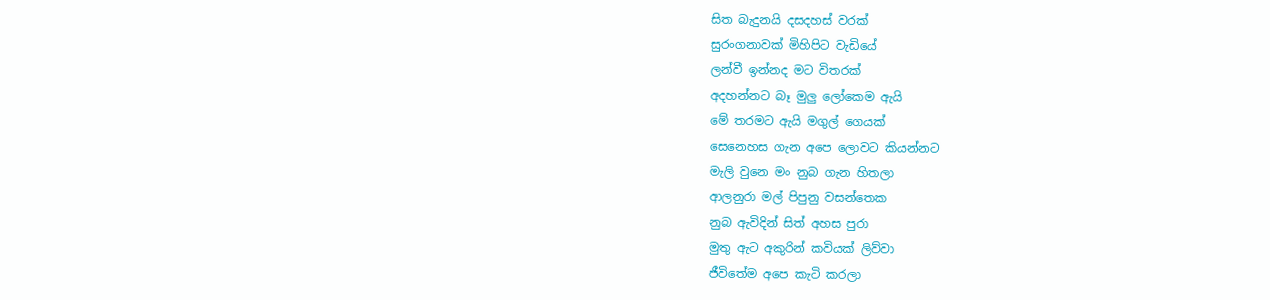සිත බැදුනයි දසදහස් වරක්
සුරංගනාවක් මිහිපිට වැඩියේ
ලන්වී ඉන්නද මට විතරක්
අදහන්නට බෑ මුලු ලෝකෙම ඇයි
මේ තරමට ඇයි මගුල් ගෙයක්
සෙනෙහස ගැන අපෙ ලොවට කියන්නට
මැලි වුනෙ මං නුබ ගැන හිතලා
ආලනුරා මල් පිපුනු වසන්තෙක
නුබ ඇවිදින් සිත් අහස පුරා
මුතු ඇට අකුරින් කවියක් ලිව්වා
ජීවිතේම අපෙ කැටි කරලා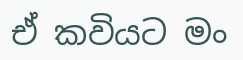ඒ කවියට මං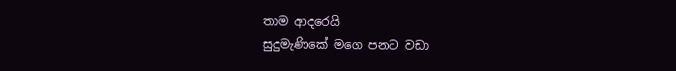තාම ආදරෙයි
සුදුමැණිකේ මගෙ පනට වඩා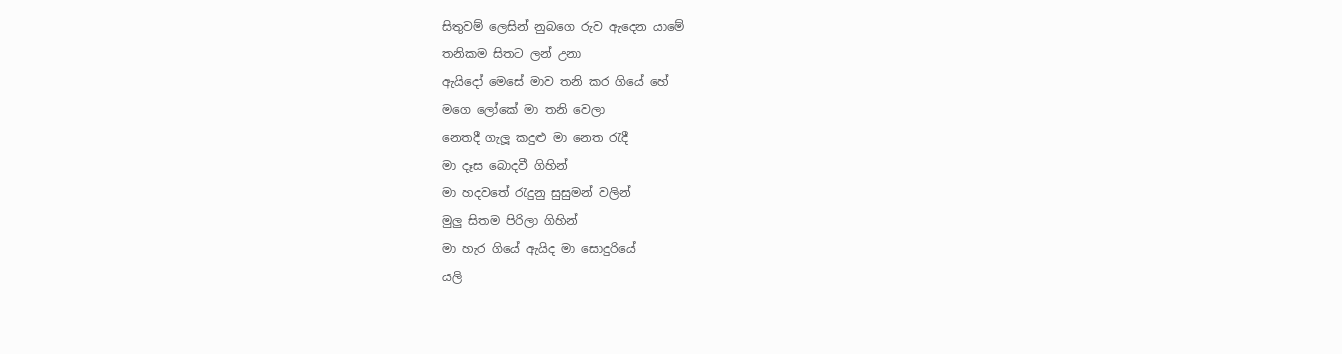සිතුවම් ලෙසින් නුබගෙ රුව ඇදෙන යාමේ
තනිකම සිතට ලන් උනා
ඇයිදෝ මෙසේ මාව තනි කර ගියේ හේ
මගෙ ලෝකේ මා තනි වෙලා
නෙතදී ගැලූ කදුළු මා නෙත රැදී
මා දෑස බොදවී ගිහින්
මා හදවතේ රැදුනු සුසුමන් වලින්
මුලු සිතම පිරිලා ගිහින්
මා හැර ගියේ ඇයිද මා සොදුරියේ
යලි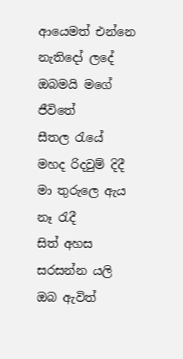ආයෙමත් එන්නෙ නැතිදෝ ලදේ
ඔබමයි මගේ ජීවිතේ
සීතල රැයේ මහද රිදවුම් දිදී
මා තුරුලෙ ඇය නෑ රැදී
සිත් අහස සරසන්න යලි ඔබ ඇවිත්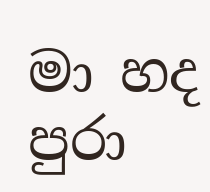මා හද පුරා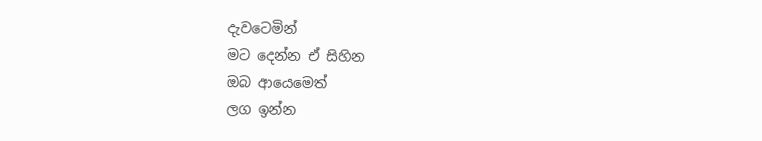දැවටෙමින්
මට දෙන්න ඒ සිහින
ඔබ ආයෙමෙත්
ලග ඉන්න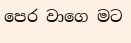පෙර වාගෙ මට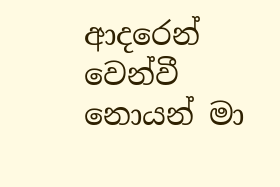ආදරෙන්
වෙන්වී නොයන් මා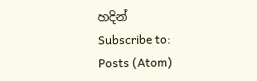හදින්
Subscribe to:
Posts (Atom)